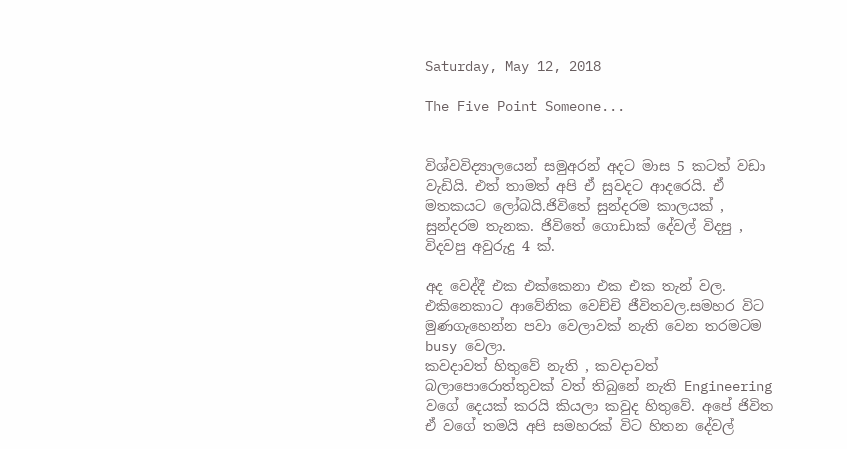Saturday, May 12, 2018

The Five Point Someone...


විශ්වවිද්‍යාලයෙන් සමුඅරන් අදට මාස 5 කටත් වඩා වැඩියි. එත් තාමත් අපි ඒ සුවදට ආදරෙයි. ඒ මතකයට ලෝබයි.ජිවිතේ සුන්දරම කාලයක් , සුන්දරම තැනක. ජිවිතේ ගොඩාක් දේවල් විදපු , විදවපු අවුරුදු 4 ක්.

අද වෙද්දී එක එක්කෙනා එක එක තැන් වල. එකිනෙකාට ආවේනික වෙච්චි ජීවිතවල.සමහර විට මුණගැහෙන්න පවා වෙලාවක් නැති වෙන තරමටම busy වෙලා.
කවදාවත් හිතුවේ නැති , කවදාවත් බලාපොරොත්තුවක් වත් තිබුනේ නැති Engineering වගේ දෙයක් කරයි කියලා කවුද හිතුවේ. අපේ ජිවිත ඒ වගේ තමයි අපි සමහරක් විට හිතන දේවල්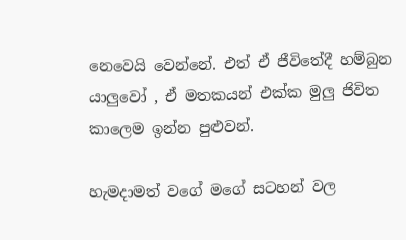නෙවෙයි වෙන්නේ. එත් ඒ ජීවිතේදී හම්බුන යාලුවෝ , ඒ මතකයන් එක්ක මුලු ජිවිත කාලෙම ඉන්න පුළුවන්.

හැමදාමත් වගේ මගේ සටහන් වල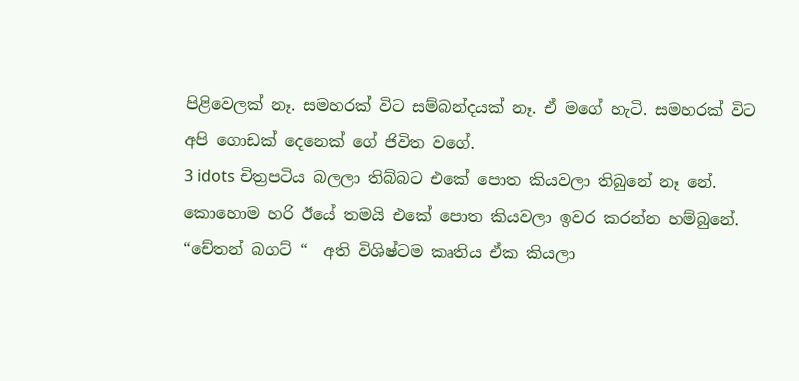පිළිවෙලක් නෑ. සමහරක් විට සම්බන්දයක් නෑ. ඒ මගේ හැටි. සමහරක් විට අපි ගොඩක් දෙනෙක් ගේ ජිවිත වගේ.
3 idots චිත්‍රපටිය බලලා තිබ්බට එකේ පොත කියවලා තිබුනේ නෑ නේ. කොහොම හරි ඊයේ තමයි එකේ පොත කියවලා ඉවර කරන්න හම්බුනේ. “චේතන් බගට් “  අති විශිෂ්ටම කෘතිය ඒක කියලා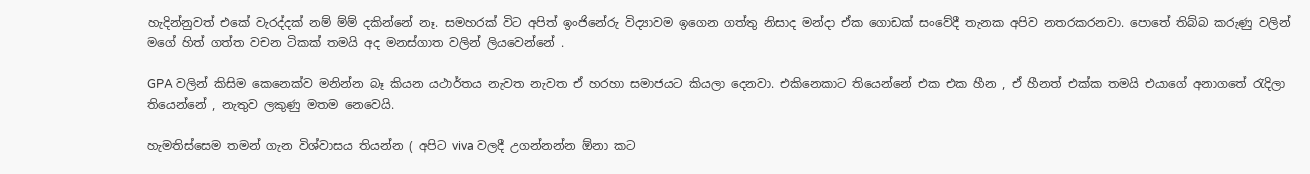හැදින්නුවත් එකේ වැරද්දක් නම් ම්ම් දකින්නේ නෑ. සමහරක් විට අපිත් ඉංජිනේරු විද්‍යාවම ඉගෙන ගත්තු නිසාද මන්දා ඒක ගොඩක් සංවේදී තැනක අපිව නතරකරනවා. පොතේ තිබ්බ කරුණු වලින් මගේ හිත් ගත්ත වචන ටිකක් තමයි අද මනස්ගාත වලින් ලියවෙන්නේ .

GPA වලින් කිසිම කෙනෙක්ව මනින්න බෑ කියන යථාර්තය නැවත නැවත ඒ හරහා සමාජයට කියලා දෙනවා. එකිනෙකාට තියෙන්නේ එක එක හීන , ඒ හීනත් එක්ක තමයි එයාගේ අනාගතේ රැදිලා තියෙන්නේ , නැතුව ලකුණු මතම නෙවෙයි.

හැමතිස්සෙම තමන් ගැන විශ්වාසය තියන්න ( අපිට viva වලදී උගන්නන්න ඕනා කට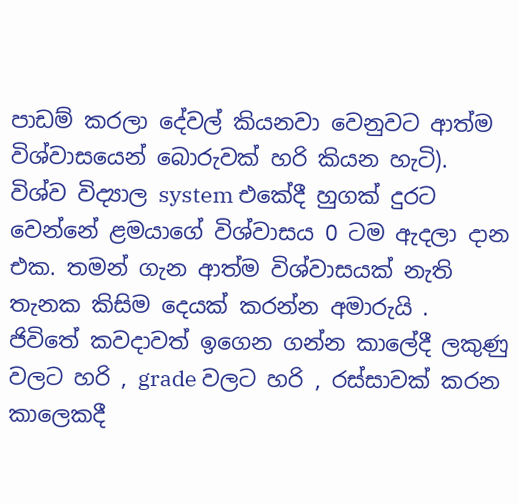පාඩම් කරලා දේවල් කියනවා වෙනුවට ආත්ම විශ්වාසයෙන් බොරුවක් හරි කියන හැටි). විශ්ව විද්‍යාල system එකේදී හුගක් දුරට වෙන්නේ ළමයාගේ විශ්වාසය 0 ටම ඇදලා දාන එක. තමන් ගැන ආත්ම විශ්වාසයක් නැති තැනක කිසිම දෙයක් කරන්න අමාරුයි .
ජිවිතේ කවදාවත් ඉගෙන ගන්න කාලේදී ලකුණු වලට හරි , grade වලට හරි , රස්සාවක් කරන කාලෙකදී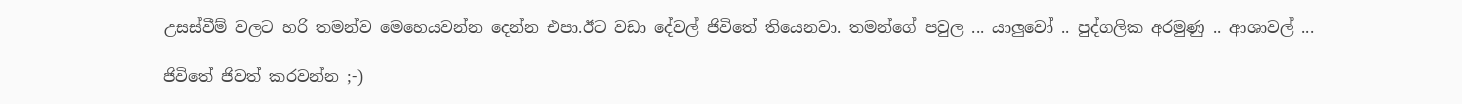උසස්වීම් වලට හරි තමන්ව මෙහෙයවන්න දෙන්න එපා.ඊට වඩා දේවල් ජිවිතේ තියෙනවා. තමන්ගේ පවුල ... යාලුවෝ .. පුද්ගලික අරමුණු .. ආශාවල් ...

ජිවිතේ ජිවත් කරවන්න ;-)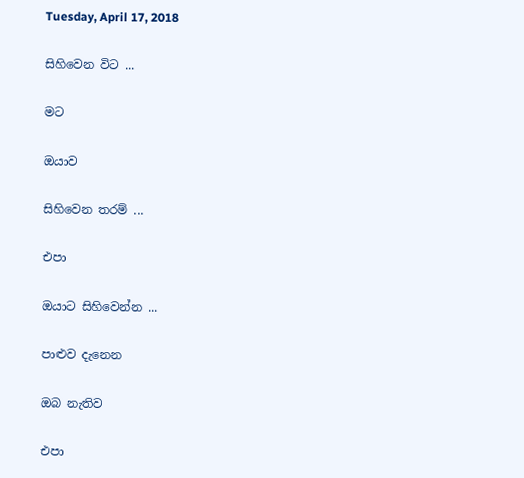Tuesday, April 17, 2018

සිහිවෙන විට ...

මට

ඔයාව

සිහිවෙන තරම් ...

එපා

ඔයාට සිහිවෙන්න ...

පාළුව දැනෙන

ඔබ නැතිව

එපා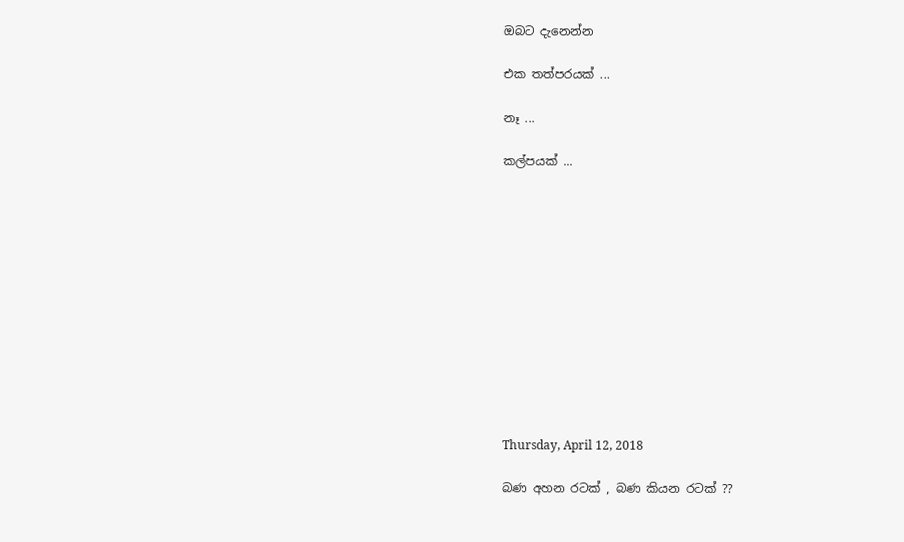ඔබට දැනෙන්න

එක තත්පරයක් ...

නෑ ...

කල්පයක් ...












Thursday, April 12, 2018

බණ අහන රටක් , බණ කියන රටක් ??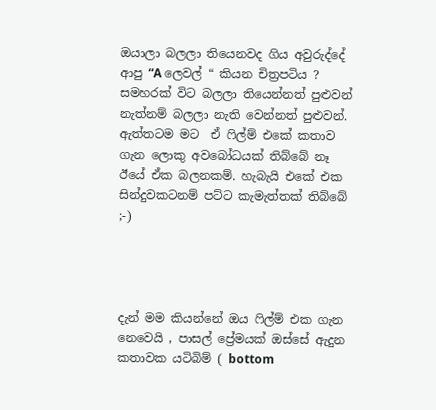ඔයාලා බලලා තියෙනවද ගිය අවුරුද්දේ ආපු “A ලෙවල් “ කියන චිත්‍රපටිය ?
සමහරක් විට බලලා තියෙන්නත් පුළුවන් නැත්නම් බලලා නැති වෙන්නත් පුළුවන්. ඇත්තටම මට  ඒ ෆිල්ම් එකේ කතාව ගැන ලොකු අවබෝධයක් තිබ්බේ නෑ ඊයේ ඒක බලනකම්. හැබැයි එකේ එක සින්දුවකටනම් පට්ට කැමැත්තක් තිබ්බේ ;-)




දැන් මම කියන්නේ ඔය ෆිල්ම් එක ගැන නෙවෙයි , පාසල් ප්‍රේමයක් ඔස්සේ ඇදුන කතාවක යටිබිම් ( bottom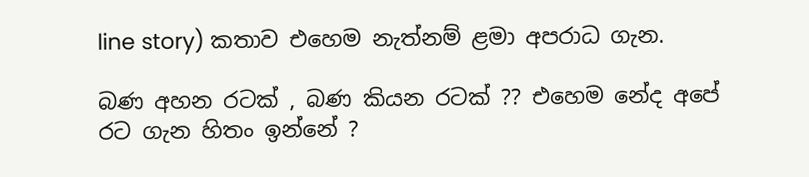line story) කතාව එහෙම නැත්නම් ළමා අපරාධ ගැන.

බණ අහන රටක් , බණ කියන රටක් ?? එහෙම නේද අපේ රට ගැන හිතං ඉන්නේ ?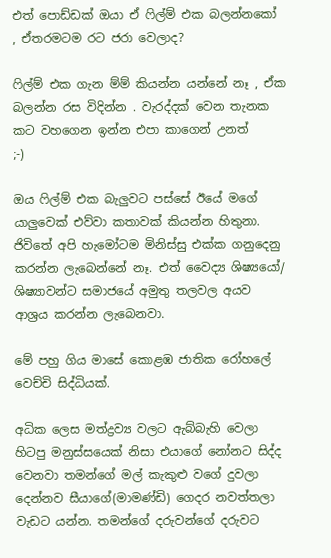එත් පොඩ්ඩක් ඔයා ඒ ෆිල්ම් එක බලන්නකෝ , ඒතරමටම රට ජරා වෙලාද?

ෆිල්ම් එක ගැන ම්ම් කියන්න යන්නේ නෑ , ඒක බලන්න රස විදින්න . වැරද්දක් වෙන තැනක කට වහගෙන ඉන්න එපා කාගෙන් උනත්
;-)

ඔය ෆිල්ම් එක බැලුවට පස්සේ ඊයේ මගේ යාලුවෙක් එව්වා කතාවක් කියන්න හිතුනා. ජිවිතේ අපි හැමෝටම මිනිස්සු එක්ක ගනුදෙනු කරන්න ලැබෙන්නේ නෑ. එත් වෛද්‍ය ශිෂ්‍යයෝ/ ශිෂ්‍යාවන්ට සමාජයේ අමුතු තලවල අයව ආශ්‍රය කරන්න ලැබෙනවා.

මේ පහු ගිය මාසේ කොළඹ ජාතික රෝහලේ වෙච්චි සිද්ධියක්.

අධික ලෙස මත්ද්‍රව්‍ය වලට ඇබ්බැහි වෙලා හිටපු මනුස්සයෙක් නිසා එයාගේ නෝනට සිද්ද වෙනවා තමන්ගේ මල් කැකුළු වගේ දුවලා දෙන්නව සීයාගේ(මාමණ්ඩි) ගෙදර නවත්තලා වැඩට යන්න. තමන්ගේ දරුවන්ගේ දරුවට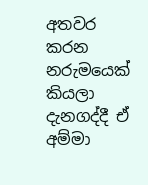අතවර කරන නරුමයෙක් කියලා දැනගද්දී ඒ අම්මා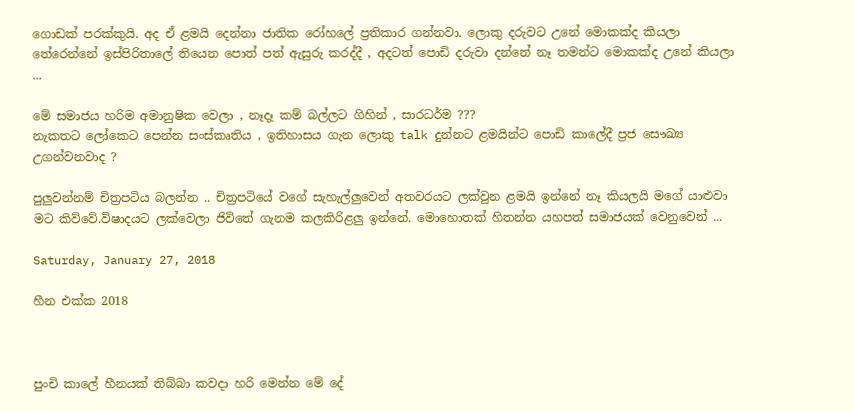ගොඩක් පරක්කුයි. අද ඒ ළමයි දෙන්නා ජාතික රෝහලේ ප්‍රතිකාර ගන්නවා. ලොකු දරුවට උනේ මොකක්ද කියලා තේරෙන්නේ ඉස්පිරිතාලේ තියෙන පොත් පත් ඇසුරු කරද්දී , අදටත් පොඩි දරුවා දන්නේ නෑ තමන්ට මොකක්ද උනේ කියලා ...

මේ සමාජය හරිම අමානුෂික වෙලා , නෑදෑ කම් බල්ලට ගිහින් , සාරධර්ම ???
නැකතට ලෝකෙට පෙන්න සංස්කෘතිය , ඉතිහාසය ගැන ලොකු talk දුන්නට ළමයින්ට පොඩි කාලේදී ප්‍රජ සෞඛ්‍ය උගන්වනවාද ?

පුලුවන්නම් චිත්‍රපටිය බලන්න .. චිත්‍රපටියේ වගේ සැහැල්ලුවෙන් අතවරයට ලක්වුන ළමයි ඉන්නේ නෑ කියලයි මගේ යාළුවා මට කිව්වේ.විෂාදයට ලක්වෙලා ජිවිතේ ගැනම කලකිරිළලු ඉන්නේ. මොහොතක් හිතන්න යහපත් සමාජයක් වෙනුවෙන් ...

Saturday, January 27, 2018

හීන එක්ක 2018



පුංචි කාලේ හීනයක් තිබ්බා කවදා හරි මෙන්න මේ දේ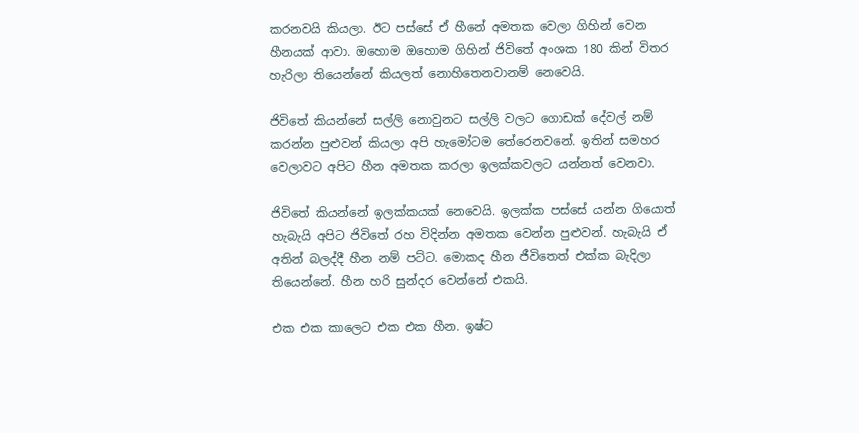කරනවයි කියලා. ඊට පස්සේ ඒ හීනේ අමතක වෙලා ගිහින් වෙන හීනයක් ආවා. ඔහොම ඔහොම ගිහින් ජිවිතේ අංශක 180 කින් විතර හැරිලා තියෙන්නේ කියලත් නොහිතෙනවානම් නෙවෙයි.

ජිවිතේ කියන්නේ සල්ලි නොවුනට සල්ලි වලට ගොඩක් දේවල් නම් කරන්න පුළුවන් කියලා අපි හැමෝටම තේරෙනවනේ. ඉතින් සමහර වෙලාවට අපිට හීන අමතක කරලා ඉලක්කවලට යන්නත් වෙනවා.

ජිවිතේ කියන්නේ ඉලක්කයක් නෙවෙයි. ඉලක්ක පස්සේ යන්න ගියොත් හැබැයි අපිට ජිවිතේ රහ විදින්න අමතක වෙන්න පුළුවන්. හැබැයි ඒ අතින් බලද්දී හීන නම් පට්ට. මොකද හීන ජීවිතෙත් එක්ක බැදිලා තියෙන්නේ. හීන හරි සුන්දර වෙන්නේ එකයි.

එක එක කාලෙට එක එක හීන. ඉෂ්ට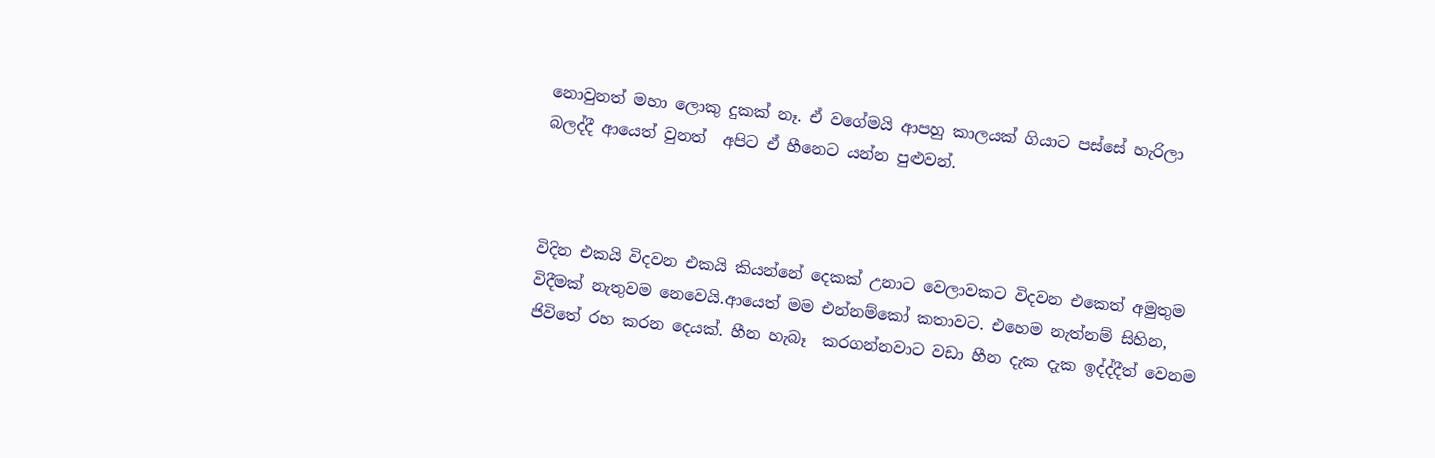නොවුනත් මහා ලොකු දුකක් නෑ. ඒ වගේමයි ආපහු කාලයක් ගියාට පස්සේ හැරිලා බලද්දී ආයෙත් වුනත්  අපිට ඒ හීනෙට යන්න පුළුවන්.



විදින එකයි විදවන එකයි කියන්නේ දෙකක් උනාට වෙලාවකට විදවන එකෙත් අමුතුම විදීමක් නැතුවම නෙවෙයි.ආයෙත් මම එන්නම්කෝ කතාවට. එහෙම නැත්නම් සිහින, ජිවිතේ රහ කරන දෙයක්. හීන හැබෑ  කරගන්නවාට වඩා හීන දැක දැක ඉද්ද්දීත් වෙනම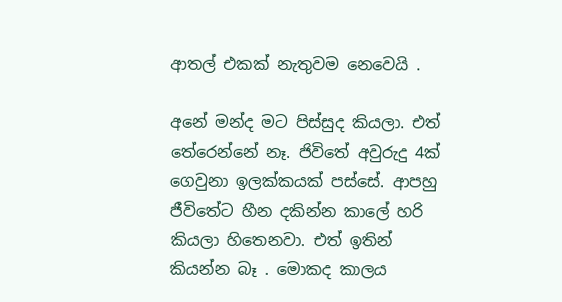ආතල් එකක් නැතුවම නෙවෙයි .

අනේ මන්ද මට පිස්සුද කියලා. එත් තේරෙන්නේ නෑ. ජිවිතේ අවුරුදු 4ක් ගෙවුනා ඉලක්කයක් පස්සේ. ආපහු ජීවිතේට හීන දකින්න කාලේ හරි කියලා හිතෙනවා. එත් ඉතින් කියන්න බෑ . මොකද කාලය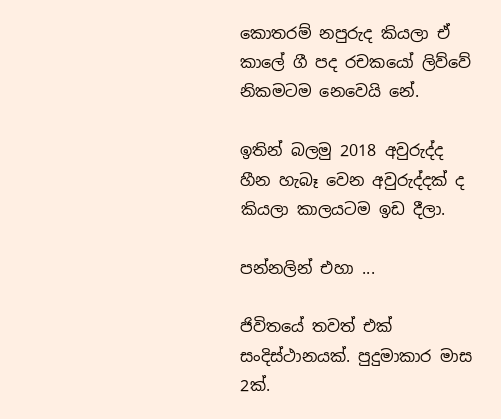කොතරම් නපුරුද කියලා ඒ කාලේ ගී පද රචකයෝ ලිව්වේ නිකමටම නෙවෙයි නේ.

ඉතින් බලමු 2018 අවුරුද්ද හීන හැබෑ වෙන අවුරුද්දක් ද කියලා කාලයටම ඉඩ දීලා.

පන්නලින් එහා ...

ජිවිතයේ තවත් එක් සංදිස්ථානයක්. පුදුමාකාර මාස 2ක්.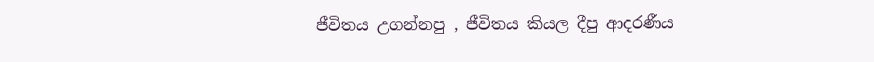ජීවිතය උගන්නපු , ජීවිතය කියල දීපු ආදරණීය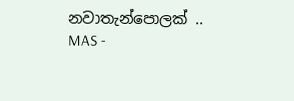නවාතැන්පොලක් .. MAS -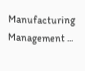Manufacturing Management ...